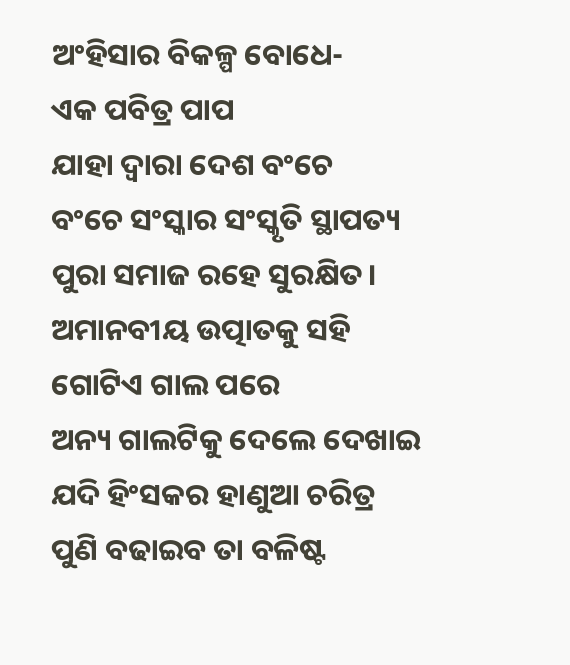ଅଂହିସାର ବିକଳ୍ପ ବୋଧେ-
ଏକ ପବିତ୍ର ପାପ
ଯାହା ଦ୍ବାରା ଦେଶ ବଂଚେ
ବଂଚେ ସଂସ୍କାର ସଂସ୍କୃତି ସ୍ଥାପତ୍ୟ
ପୁରା ସମାଜ ରହେ ସୁରକ୍ଷିତ।
ଅମାନବୀୟ ଉତ୍ପାତକୁ ସହି
ଗୋଟିଏ ଗାଲ ପରେ
ଅନ୍ୟ ଗାଲଟିକୁ ଦେଲେ ଦେଖାଇ
ଯଦି ହିଂସକର ହାଣୁଆ ଚରିତ୍ର
ପୁଣି ବଢାଇବ ତା ବଳିଷ୍ଟ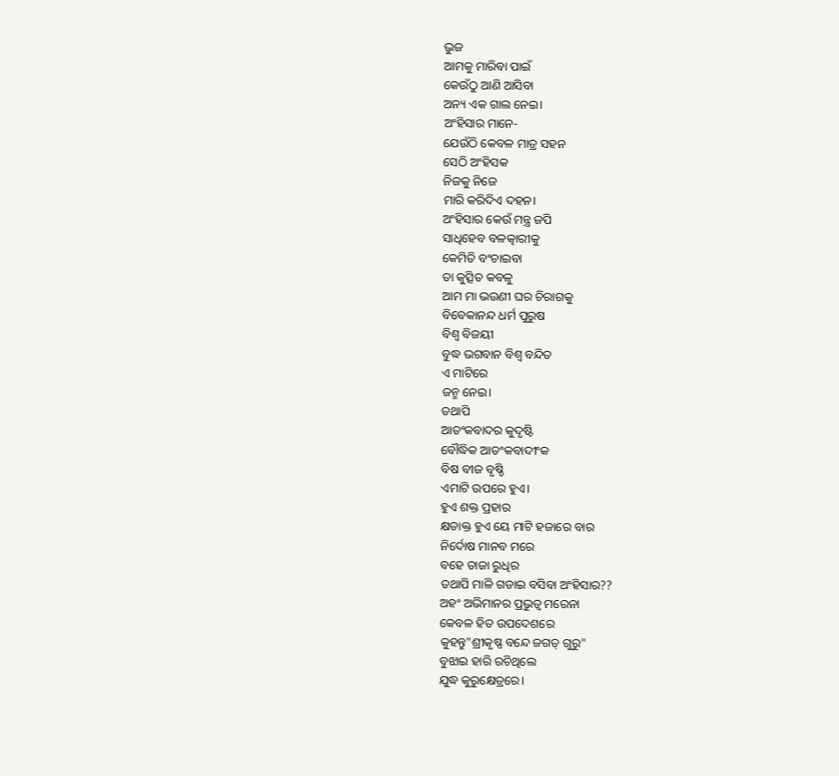ଭୁଜ
ଆମକୁ ମାରିବା ପାଇଁ
କେଉଁଠୁ ଆଣି ଆସିବା
ଅନ୍ୟ ଏକ ଗାଲ ନେଇ।
ଅଂହିସାର ମାନେ-
ଯେଉଁଠି କେବଳ ମାତ୍ର ସହନ
ସେଠି ଅଂହିସକ
ନିଜକୁ ନିଜେ
ମାରି କରିଦିଏ ଦହନ।
ଅଂହିସାର କେଉଁ ମନ୍ତ୍ର ଜପି
ସାଧିହେବ ବଳତ୍କାରୀକୁ
କେମିତି ବଂଚାଇବା
ତା କୁତ୍ସିତ କବଳୁ
ଆମ ମା ଭଉଣୀ ଘର ଚିରାଗକୁ
ବିବେକାନନ୍ଦ ଧର୍ମ ପୁରୁଷ
ବିଶ୍ବ ବିଜୟୀ
ବୁଦ୍ଧ ଭଗବାନ ବିଶ୍ବ ବନ୍ଦିତ
ଏ ମାଟିରେ
ଜନ୍ମ ନେଇ।
ତଥାପି
ଆତଂକବାଦର କୁଦୃଷ୍ଟି
ବୌଦ୍ଧିକ ଆତଂକବାଦୀଂକ
ବିଷ ବୀଜ ବୃଷ୍ଡି
ଏମାଟି ଉପରେ ହୁଏ।
ହୁଏ ଶକ୍ତ ପ୍ରହାର
କ୍ଷତାକ୍ତ ହୁଏ ୟେ ମାଟି ହଜାରେ ବାର
ନିର୍ଦୋଷ ମାନବ ମରେ
ବହେ ତାଜା ରୁଧିର
ତଥାପି ମାଳି ଗଡାଇ ବସିବା ଅଂହିସାର??
ଅହଂ ଅଭିମାନର ପ୍ରଭୁତ୍ବ ମରେନା
କେବଳ ହିତ ଉପଦେଶରେ
କୁହନ୍ତୁ"ଶ୍ରୀକୃଷ୍ଣ ବନ୍ଦେ ଜଗତ୍ ଗୁରୁ"
ବୁଝାଇ ହାରି ରଚିଥିଲେ
ଯୁଦ୍ଧ କୁରୁକ୍ଷେତ୍ରରେ।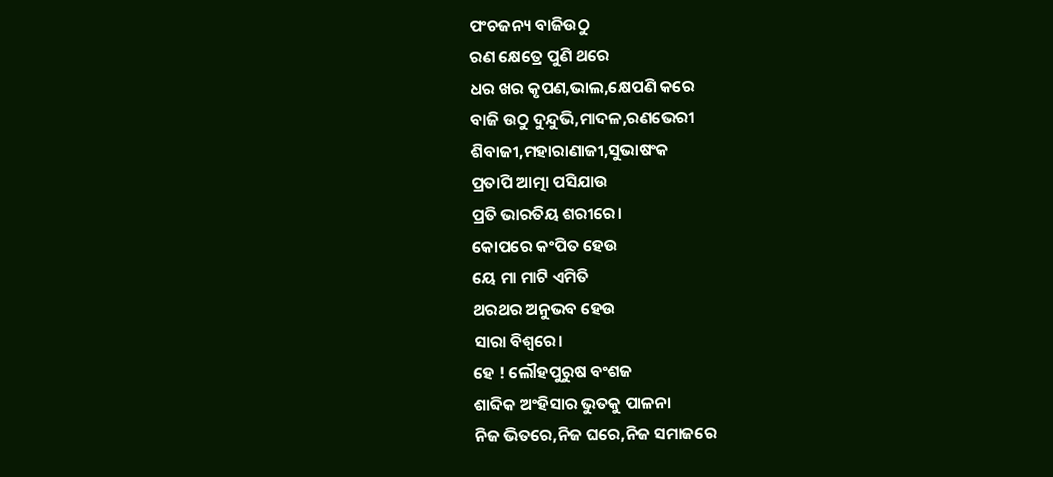ପଂଚଜନ୍ୟ ବାଜିଉଠୁ
ରଣ କ୍ଷେତ୍ରେ ପୁଣି ଥରେ
ଧର ଖର କୃପଣ,ଭାଲ,କ୍ଷେପଣି କରେ
ବାଜି ଉଠୁ ଦୁନ୍ଦୁଭି,ମାଦଳ,ରଣଭେରୀ
ଶିବାଜୀ,ମହାରାଣାଜୀ,ସୁଭାଷଂକ
ପ୍ରତାପି ଆତ୍ମା ପସିଯାଉ
ପ୍ରତି ଭାରତିୟ ଶରୀରେ।
କୋପରେ କଂପିତ ହେଉ
ୟେ ମା ମାଟି ଏମିତି
ଥରଥର ଅନୁଭବ ହେଉ
ସାରା ବିଶ୍ବରେ।
ହେ ! ଲୌହପୁରୁଷ ବଂଶଜ
ଶାବ୍ଦିକ ଅଂହିସାର ଭୁତକୁ ପାଳନା
ନିଜ ଭିତରେ,ନିଜ ଘରେ,ନିଜ ସମାଜରେ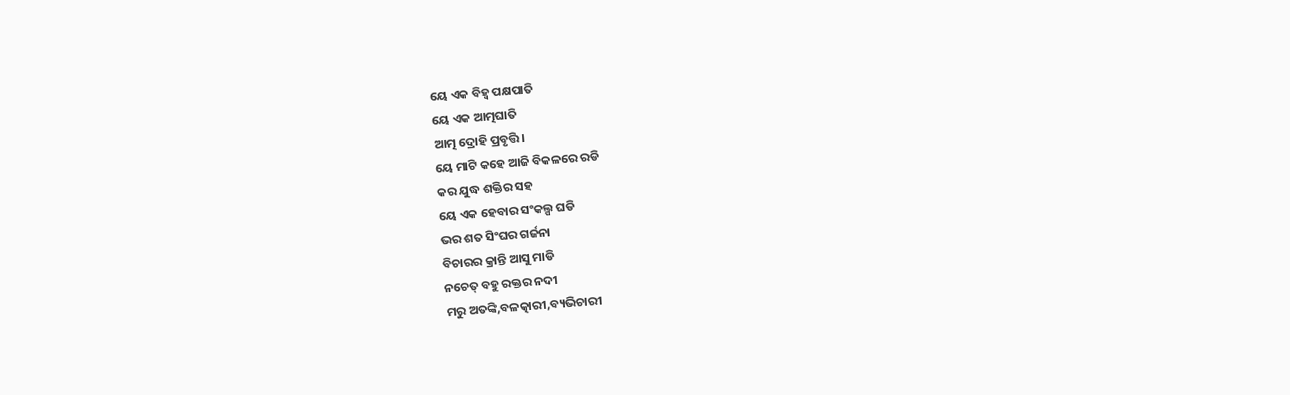ୟେ ଏକ ବିହ୍ବ ପକ୍ଷପାତି
ୟେ ଏକ ଆତ୍ମଘାତି
ଆତ୍ମ ଦ୍ରୋହି ପ୍ରବୃତ୍ତି।
ୟେ ମାଟି କହେ ଆଜି ବିକଳରେ ରଡି
କର ଯୁଦ୍ଧ ଶକ୍ତିର ସହ
ୟେ ଏକ ହେବାର ସଂକଲ୍ପ ଘଡି
ଭର ଶତ ସିଂଘର ଗର୍ଜନା
ବିଚାରର କ୍ରାନ୍ତି ଆସୁ ମାଡି
ନଚେତ୍ ବହୁ ରକ୍ତର ନଦୀ
ମରୁ ଅତଙ୍କି,ବଳତ୍କାରୀ,ବ୍ୟଭିଚାରୀ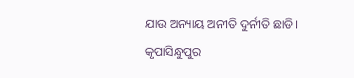ଯାଉ ଅନ୍ୟାୟ ଅନୀତି ଦୁର୍ନୀତି ଛାଡି।
କୃପାସିନ୍ଧୁପୁର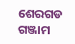ଶେରଗଡ
ଗଞ୍ଜାମ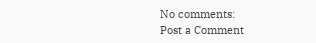No comments:
Post a Comment